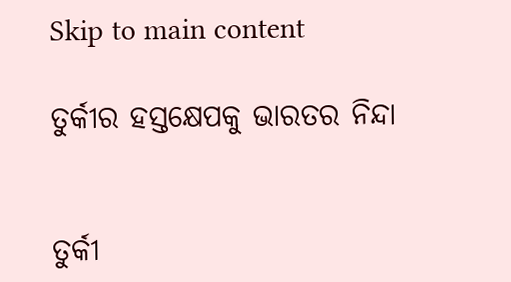Skip to main content

ତୁର୍କୀର ହସ୍ତକ୍ଷେପକୁ ଭାରତର ନିନ୍ଦା


ତୁର୍କୀ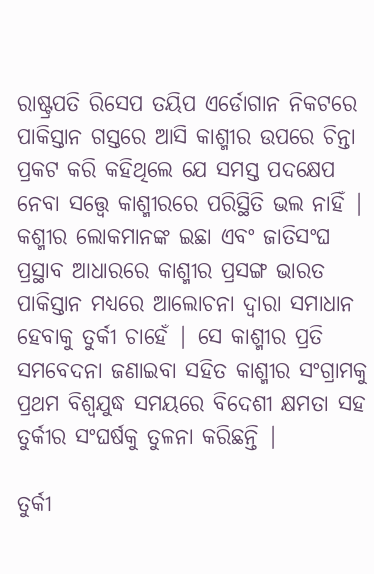ରାଷ୍ଟ୍ରପତି ରିସେପ ତୟିପ ଏର୍ଡୋଗାନ ନିକଟରେ ପାକିସ୍ତାନ ଗସ୍ତରେ ଆସି କାଶ୍ମୀର ଉପରେ ଚିନ୍ତା ପ୍ରକଟ କରି କହିଥିଲେ ଯେ ସମସ୍ତ ପଦକ୍ଷେପ ନେବା ସତ୍ତ୍ଵେ କାଶ୍ମୀରରେ ପରିସ୍ଥିତି ଭଲ ନାହିଁ | କଶ୍ମୀର ଲୋକମାନଙ୍କ ଇଛା ଏବଂ ଜାତିସଂଘ ପ୍ରସ୍ଥାବ ଆଧାରରେ କାଶ୍ମୀର ପ୍ରସଙ୍ଗ ଭାରତ ପାକିସ୍ତାନ ମଧ୍ୟରେ ଆଲୋଚନା ଦ୍ଵାରା ସମାଧାନ ହେବାକୁ ତୁର୍କୀ ଚାହେଁ | ସେ କାଶ୍ମୀର ପ୍ରତି ସମବେଦନା ଜଣାଇବା ସହିତ କାଶ୍ମୀର ସଂଗ୍ରାମକୁ ପ୍ରଥମ ବିଶ୍ଵଯୁଦ୍ଧ ସମୟରେ ବିଦେଶୀ କ୍ଷମତା ସହ ତୁର୍କୀର ସଂଘର୍ଷକୁ ତୁଳନା କରିଛନ୍ତି |

ତୁର୍କୀ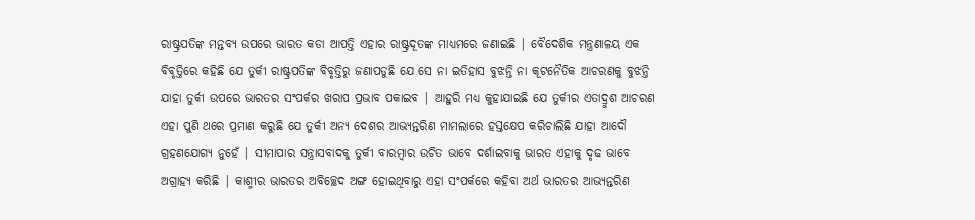ରାଷ୍ଟ୍ରପତିଙ୍କ ମନ୍ତବ୍ୟ ଉପରେ ଭାରତ କଡା ଆପତ୍ତି ଏହାର ରାଷ୍ଟ୍ରଦୂତଙ୍କ ମାଧ୍ୟମରେ ଜଣାଇଛି | ବୈଦେଶିକ ମନ୍ତ୍ରଣାଳୟ ଏକ ବିବୃତ୍ତିରେ କହିଛି ଯେ ତୁର୍କୀ ରାଷ୍ଟ୍ରପତିଙ୍କ ବିବୃତ୍ତିରୁ ଜଣାପଡୁଛି ଯେ ସେ ନା ଇତିହାସ ବୁଝନ୍ତି ନା କୂଟନୈତିକ ଆଚରଣକୁ ବୁଝନ୍ତି ଯାହା ତୁର୍କୀ ଉପରେ ଭାରତର ସଂପର୍କର ଖରାପ ପ୍ରଭାବ ପକାଇବ | ଆହୁରି ମଧ୍ୟ କୁହାଯାଇଛି ଯେ ତୁର୍କୀର ଏତାଦ୍ରୁଶ ଆଚରଣ ଏହା ପୁଣି ଥରେ ପ୍ରମାଣ କରୁଛି ଯେ ତୁର୍କୀ ଅନ୍ୟ ଦେଶର ଆଭ୍ୟନ୍ତରିଣ ମାମଲାରେ ହସ୍ତକ୍ଷେପ କରିଚାଲିଛି ଯାହା ଆଦୌ ଗ୍ରହଣଯୋଗ୍ୟ ନୁହେଁ | ସୀମାପାର ସନ୍ତ୍ରାସବାଦକୁ ତୁର୍କୀ ବାରମ୍ଵାର ଉଚିତ ଭାବେ ଦର୍ଶାଇବାକୁ ଭାରତ ଏହାକୁ ଦୃଢ ଭାବେ ଅଗ୍ରାହ୍ୟ କରିଛି | କାଶ୍ମୀର ଭାରତର ଅବିଚ୍ଛେଦ ଅଙ୍ଗ ହୋଇଥିବାରୁ ଏହା ସଂପର୍କରେ କହିବା ଅର୍ଥ ଭାରତର ଆଭ୍ୟନ୍ତରିଣ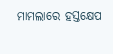ମାମଲାରେ ହସ୍ତକ୍ଷେପ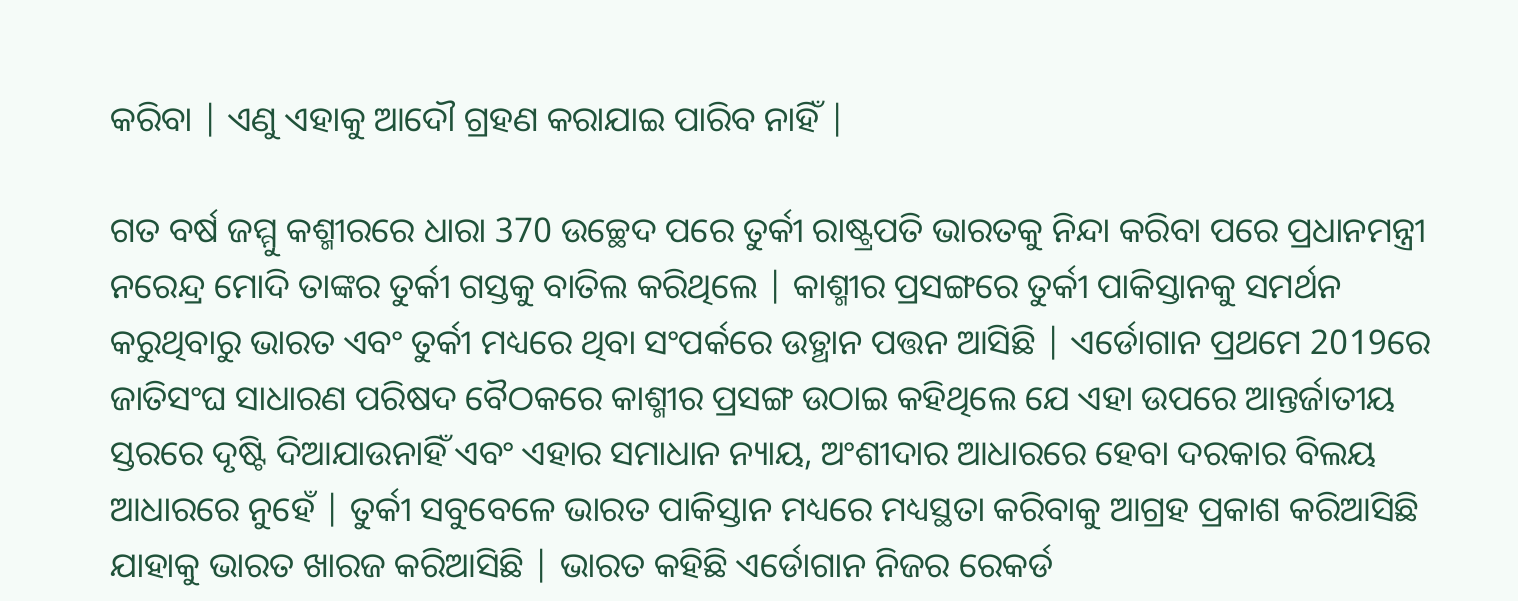କରିବା | ଏଣୁ ଏହାକୁ ଆଦୌ ଗ୍ରହଣ କରାଯାଇ ପାରିବ ନାହିଁ |

ଗତ ବର୍ଷ ଜମ୍ମୁ କଶ୍ମୀରରେ ଧାରା 370 ଉଚ୍ଛେଦ ପରେ ତୁର୍କୀ ରାଷ୍ଟ୍ରପତି ଭାରତକୁ ନିନ୍ଦା କରିବା ପରେ ପ୍ରଧାନମନ୍ତ୍ରୀ ନରେନ୍ଦ୍ର ମୋଦି ତାଙ୍କର ତୁର୍କୀ ଗସ୍ତକୁ ବାତିଲ କରିଥିଲେ | କାଶ୍ମୀର ପ୍ରସଙ୍ଗରେ ତୁର୍କୀ ପାକିସ୍ତାନକୁ ସମର୍ଥନ କରୁଥିବାରୁ ଭାରତ ଏବଂ ତୁର୍କୀ ମଧ୍ୟରେ ଥିବା ସଂପର୍କରେ ଉତ୍ଥାନ ପତ୍ତନ ଆସିଛି | ଏର୍ଡୋଗାନ ପ୍ରଥମେ 2019ରେ ଜାତିସଂଘ ସାଧାରଣ ପରିଷଦ ବୈଠକରେ କାଶ୍ମୀର ପ୍ରସଙ୍ଗ ଉଠାଇ କହିଥିଲେ ଯେ ଏହା ଉପରେ ଆନ୍ତର୍ଜାତୀୟ ସ୍ତରରେ ଦୃଷ୍ଟି ଦିଆଯାଉନାହିଁ ଏବଂ ଏହାର ସମାଧାନ ନ୍ୟାୟ, ଅଂଶୀଦାର ଆଧାରରେ ହେବା ଦରକାର ବିଲୟ ଆଧାରରେ ନୁହେଁ | ତୁର୍କୀ ସବୁବେଳେ ଭାରତ ପାକିସ୍ତାନ ମଧ୍ୟରେ ମଧ୍ୟସ୍ଥତା କରିବାକୁ ଆଗ୍ରହ ପ୍ରକାଶ କରିଆସିଛି ଯାହାକୁ ଭାରତ ଖାରଜ କରିଆସିଛି | ଭାରତ କହିଛି ଏର୍ଡୋଗାନ ନିଜର ରେକର୍ଡ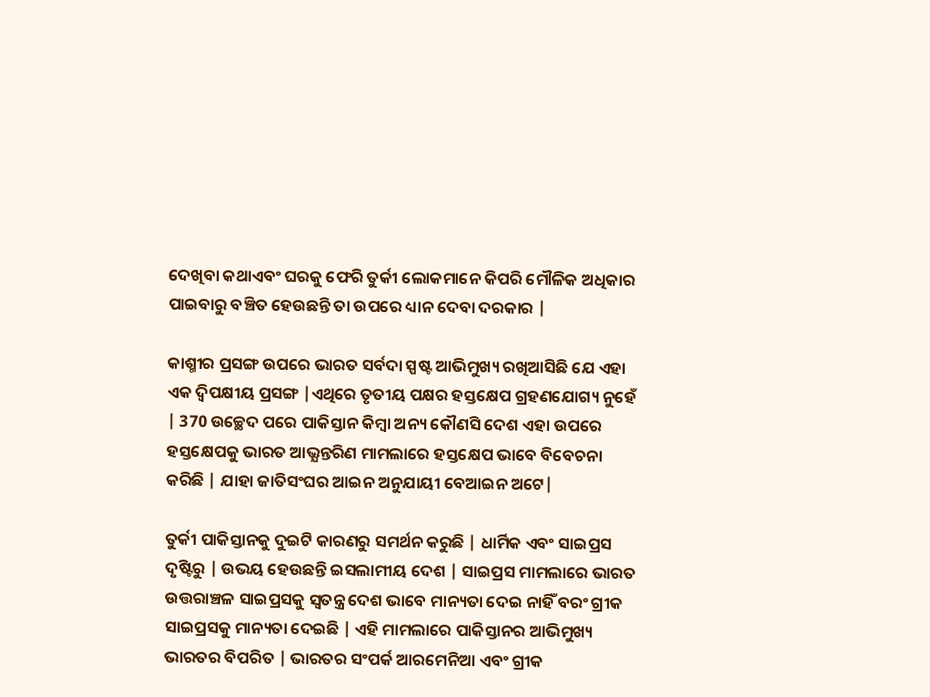ଦେଖିବା କଥାଏବଂ ଘରକୁ ଫେରି ତୁର୍କୀ ଲୋକମାନେ କିପରି ମୌଳିକ ଅଧିକାର ପାଇବାରୁ ବଞ୍ଚିତ ହେଉଛନ୍ତି ତା ଉପରେ ଧ୍ୟାନ ଦେବା ଦରକାର |

କାଶ୍ମୀର ପ୍ରସଙ୍ଗ ଉପରେ ଭାରତ ସର୍ବଦା ସ୍ପଷ୍ଟ ଆଭିମୁଖ୍ୟ ରଖିଆସିଛି ଯେ ଏହା ଏକ ଦ୍ଵିପକ୍ଷୀୟ ପ୍ରସଙ୍ଗ |ଏଥିରେ ତୃତୀୟ ପକ୍ଷର ହସ୍ତକ୍ଷେପ ଗ୍ରହଣଯୋଗ୍ୟ ନୁହେଁ | 370 ଉଚ୍ଛେଦ ପରେ ପାକିସ୍ତାନ କିମ୍ଵା ଅନ୍ୟ କୌଣସି ଦେଶ ଏହା ଉପରେ ହସ୍ତକ୍ଷେପକୁ ଭାରତ ଆଭ୍ଯନ୍ତରିଣ ମାମଲାରେ ହସ୍ତକ୍ଷେପ ଭାବେ ବିବେଚନା କରିଛି | ଯାହା ଜାତିସଂଘର ଆଇନ ଅନୁଯାୟୀ ବେଆଇନ ଅଟେ|

ତୁର୍କୀ ପାକିସ୍ତାନକୁ ଦୁଇଟି କାରଣରୁ ସମର୍ଥନ କରୁଛି | ଧାର୍ମିକ ଏବଂ ସାଇପ୍ରସ ଦୃଷ୍ଟିରୁ | ଉଭୟ ହେଉଛନ୍ତି ଇସଲାମୀୟ ଦେଶ | ସାଇପ୍ରସ ମାମଲାରେ ଭାରତ ଉତ୍ତରାଞ୍ଚଳ ସାଇପ୍ରସକୁ ସ୍ଵତନ୍ତ୍ର ଦେଶ ଭାବେ ମାନ୍ୟତା ଦେଇ ନାହିଁ ବରଂ ଗ୍ରୀକ ସାଇପ୍ରସକୁ ମାନ୍ୟତା ଦେଇଛି | ଏହି ମାମଲାରେ ପାକିସ୍ତାନର ଆଭିମୁଖ୍ୟ ଭାରତର ବିପରିତ | ଭାରତର ସଂପର୍କ ଆରମେନିଆ ଏବଂ ଗ୍ରୀକ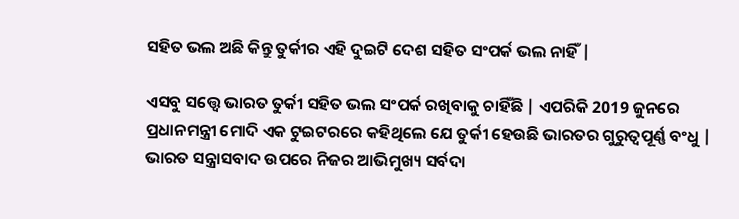ସହିତ ଭଲ ଅଛି କିନ୍ତୁ ତୁର୍କୀର ଏହି ଦୁଇଟି ଦେଶ ସହିତ ସଂପର୍କ ଭଲ ନାହିଁ |

ଏସବୁ ସତ୍ତ୍ଵେ ଭାରତ ତୁର୍କୀ ସହିତ ଭଲ ସଂପର୍କ ରଖିବାକୁ ଚାହିଁଛି | ଏପରିକି 2019 ଜୁନରେ ପ୍ରଧାନମନ୍ତ୍ରୀ ମୋଦି ଏକ ଟୁଇଟରରେ କହିଥିଲେ ଯେ ତୁର୍କୀ ହେଉଛି ଭାରତର ଗୁରୁତ୍ଵପୂର୍ଣ୍ଣ ବଂଧୁ | ଭାରତ ସନ୍ତ୍ରାସବାଦ ଉପରେ ନିଜର ଆଭିମୁଖ୍ୟ ସର୍ବଦା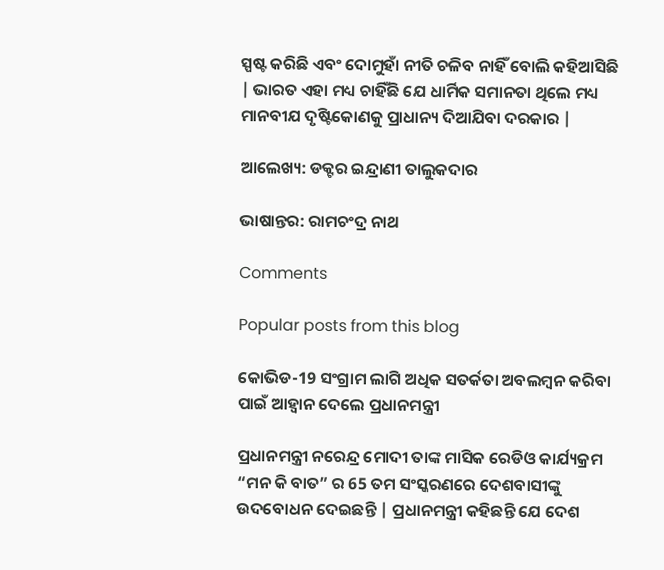ସ୍ପଷ୍ଟ କରିଛି ଏବଂ ଦୋମୁହାଁ ନୀତି ଚଳିବ ନାହିଁ ବୋଲି କହିଆସିଛି | ଭାରତ ଏହା ମଧ୍ୟ ଚାହିଁଛି ଯେ ଧାର୍ମିକ ସମାନତା ଥିଲେ ମଧ୍ୟ ମାନବୀଯ ଦୃଷ୍ଟିକୋଣକୁ ପ୍ରାଧାନ୍ୟ ଦିଆଯିବା ଦରକାର |

ଆଲେଖ୍ୟ: ଡକ୍ଟର ଇନ୍ଦ୍ରାଣୀ ତାଲୁକଦାର

ଭାଷାନ୍ତର: ରାମଚଂଦ୍ର ନାଥ

Comments

Popular posts from this blog

କୋଭିଡ-19 ସଂଗ୍ରାମ ଲାଗି ଅଧିକ ସତର୍କତା ଅବଲମ୍ବନ କରିବା ପାଇଁ ଆହ୍ଵାନ ଦେଲେ ପ୍ରଧାନମନ୍ତ୍ରୀ

ପ୍ରଧାନମନ୍ତ୍ରୀ ନରେନ୍ଦ୍ର ମୋଦୀ ତାଙ୍କ ମାସିକ ରେଡିଓ କାର୍ଯ୍ୟକ୍ରମ “ମନ କି ବାତ” ର 65 ତମ ସଂସ୍କରଣରେ ଦେଶବାସୀଙ୍କୁ ଉଦବୋଧନ ଦେଇଛନ୍ତି | ପ୍ରଧାନମନ୍ତ୍ରୀ କହିଛନ୍ତି ଯେ ଦେଶ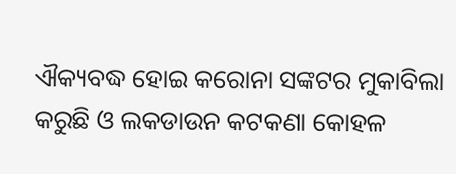ଐକ୍ୟବଦ୍ଧ ହୋଇ କରୋନା ସଙ୍କଟର ମୁକାବିଲା କରୁଛି ଓ ଲକଡାଉନ କଟକଣା କୋହଳ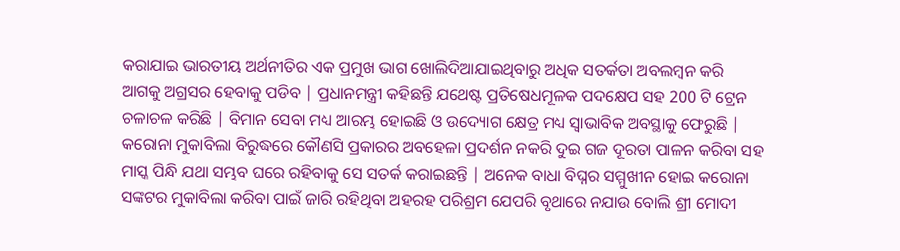କରାଯାଇ ଭାରତୀୟ ଅର୍ଥନୀତିର ଏକ ପ୍ରମୁଖ ଭାଗ ଖୋଲିଦିଆଯାଇଥିବାରୁ ଅଧିକ ସତର୍କତା ଅବଲମ୍ବନ କରି ଆଗକୁ ଅଗ୍ରସର ହେବାକୁ ପଡିବ | ପ୍ରଧାନମନ୍ତ୍ରୀ କହିଛନ୍ତି ଯଥେଷ୍ଟ ପ୍ରତିଷେଧମୂଳକ ପଦକ୍ଷେପ ସହ 200 ଟି ଟ୍ରେନ ଚଳାଚଳ କରିଛି | ବିମାନ ସେବା ମଧ୍ୟ ଆରମ୍ଭ ହୋଇଛି ଓ ଉଦ୍ୟୋଗ କ୍ଷେତ୍ର ମଧ୍ୟ ସ୍ଵାଭାବିକ ଅବସ୍ଥାକୁ ଫେରୁଛି | କରୋନା ମୁକାବିଲା ବିରୁଦ୍ଧରେ କୌଣସି ପ୍ରକାରର ଅବହେଳା ପ୍ରଦର୍ଶନ ନକରି ଦୁଇ ଗଜ ଦୂରତା ପାଳନ କରିବା ସହ ମାସ୍କ ପିନ୍ଧି ଯଥା ସମ୍ଭବ ଘରେ ରହିବାକୁ ସେ ସତର୍କ କରାଇଛନ୍ତି | ଅନେକ ବାଧା ବିଘ୍ନର ସମ୍ମୁଖୀନ ହୋଇ କରୋନା ସଙ୍କଟର ମୁକାବିଲା କରିବା ପାଇଁ ଜାରି ରହିଥିବା ଅହରହ ପରିଶ୍ରମ ଯେପରି ବୃଥାରେ ନଯାଉ ବୋଲି ଶ୍ରୀ ମୋଦୀ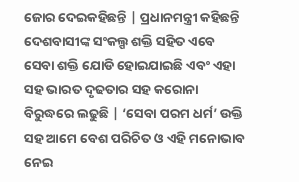ଜୋର ଦେଇକହିଛନ୍ତି | ପ୍ରଧାନମନ୍ତ୍ରୀ କହିଛନ୍ତି ଦେଶବାସୀଙ୍କ ସଂକଲ୍ପ ଶକ୍ତି ସହିତ ଏବେ ସେବା ଶକ୍ତି ଯୋଡି ହୋଇଯାଇଛି ଏବଂ ଏହା ସହ ଭାରତ ଦୃଢତାର ସହ କରୋନା ବିରୁଦ୍ଧରେ ଲଢୁଛି | ‘ସେବା ପରମ ଧର୍ମ’ ଉକ୍ତି ସହ ଆମେ ବେଶ ପରିଚିତ ଓ ଏହି ମନୋଭାବ ନେଇ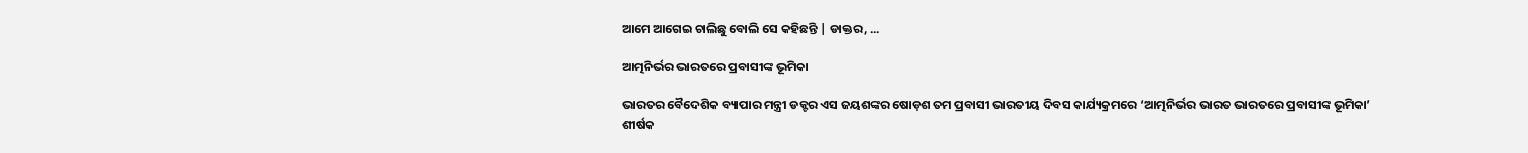ଆମେ ଆଗେଇ ଚାଲିଛୁ ବୋଲି ସେ କହିଛନ୍ତି | ଡାକ୍ତର, ...

ଆତ୍ମନିର୍ଭର ଭାରତରେ ପ୍ରବାସୀଙ୍କ ଭୂମିକା

ଭାରତର ବୈଦେଶିକ ବ୍ୟାପାର ମନ୍ତ୍ରୀ ଡକ୍ଟର ଏସ ଜୟଶଙ୍କର ଷୋଡ଼ଶ ତମ ପ୍ରବାସୀ ଭାରତୀୟ ଦିବସ କାର୍ଯ୍ୟକ୍ରମରେ ‘ଆତ୍ମନିର୍ଭର ଭାରତ ଭାରତରେ ପ୍ରବାସୀଙ୍କ ଭୂମିକା’ ଶୀର୍ଷକ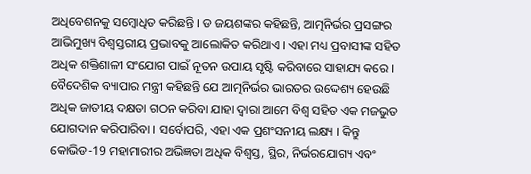ଅଧିବେଶନକୁ ସମ୍ବୋଧିତ କରିଛନ୍ତି । ଡ ଜୟଶଙ୍କର କହିଛନ୍ତି, ଆତ୍ମନିର୍ଭର ପ୍ରସଙ୍ଗର ଆଭିମୁଖ୍ୟ ବିଶ୍ୱସ୍ତରୀୟ ପ୍ରଭାବକୁ ଆଲୋକିତ କରିଥାଏ । ଏହା ମଧ୍ୟ ପ୍ରବାସୀଙ୍କ ସହିତ ଅଧିକ ଶକ୍ତିଶାଳୀ ସଂଯୋଗ ପାଇଁ ନୂତନ ଉପାୟ ସୃଷ୍ଟି କରିବାରେ ସାହାଯ୍ୟ କରେ । ବୈଦେଶିକ ବ୍ୟାପାର ମନ୍ତ୍ରୀ କହିଛନ୍ତି ଯେ ଆତ୍ମନିର୍ଭର ଭାରତର ଉଦ୍ଦେଶ୍ୟ ହେଉଛି ଅଧିକ ଜାତୀୟ ଦକ୍ଷତା ଗଠନ କରିବା ଯାହା ଦ୍ବାରା ଆମେ ବିଶ୍ୱ ସହିତ ଏକ ମଜଭୁତ ଯୋଗଦାନ କରିପାରିବା । ସର୍ବୋପରି, ଏହା ଏକ ପ୍ରଶଂସନୀୟ ଲକ୍ଷ୍ୟ । କିନ୍ତୁ କୋଭିଡ-19 ମହାମାରୀର ଅଭିଜ୍ଞତା ଅଧିକ ବିଶ୍ୱସ୍ତ, ସ୍ଥିର, ନିର୍ଭରଯୋଗ୍ୟ ଏବଂ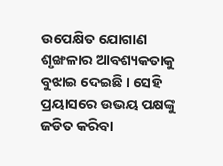ଉପେକ୍ଷିତ ଯୋଗାଣ ଶୃଙ୍ଖଳାର ଆବଶ୍ୟକତାକୁ ବୁଝାଇ ଦେଇଛି । ସେହି ପ୍ରୟାସରେ ଉଭୟ ପକ୍ଷଙ୍କୁ ଜଡିତ କରିବା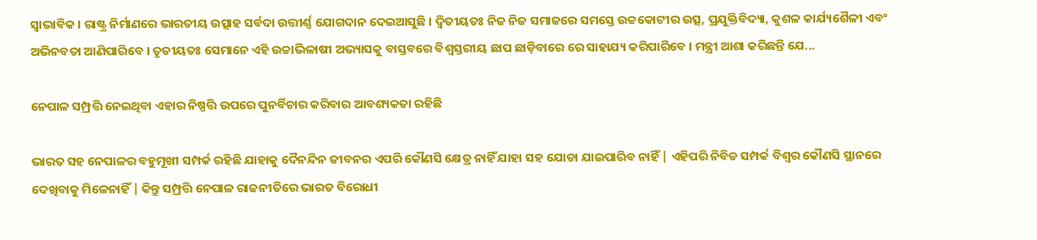ସ୍ୱାଭାବିକ । ରାଷ୍ଟ୍ର ନିର୍ମାଣରେ ଭାରତୀୟ ଉତ୍ସାହ ସର୍ବଦା ଉତ୍ତୀର୍ଣ୍ଣ ଯୋଗଦାନ ଦେଇଆସୁଛି । ଦ୍ୱିତୀୟତଃ ନିଜ ନିଜ ସମାଜରେ ସମସ୍ତେ ଉଚ୍ଚକୋଟୀର ଉତ୍ସ, ପ୍ରଯୁକ୍ତିବିଦ୍ୟା, କୁଶଳ କାର୍ଯ୍ୟଶୈଳୀ ଏବଂ ଅଭିନବତା ଆଣିପାରିବେ । ତୃତୀୟତଃ ସେମାନେ ଏହି ଉଚ୍ଚାଭିଳାଷୀ ଅଭ୍ୟାସକୁ ବାସ୍ତବରେ ବିଶ୍ୱସ୍ତରୀୟ ଛାପ ଛାଡ଼ିବାରେ ରେ ସାହାଯ୍ୟ କରିପାରିବେ । ମନ୍ତ୍ରୀ ଆଶା କରିଛନ୍ତି ଯେ...

ନେପାଳ ସମ୍ପ୍ରତ୍ତି ନେଇଥିବା ଏହାର ନିଷ୍ପତ୍ତି ଉପରେ ପୁନର୍ବିଚାର କରିବାର ଆବଶ୍ୟକତା ରହିଛି

ଭାରତ ସହ ନେପାଳର ବହୁମୂଖୀ ସମ୍ପର୍କ ରହିଛି ଯାହାକୁ ଦୈନନ୍ଦିନ ଜୀବନର ଏପରି କୌଣସି କ୍ଷେତ୍ର ନାହିଁ ଯାହା ସହ ଯୋଡା ଯାଇପାରିବ ନାହିଁ | ଏହିପରି ନିବିଡ ସମ୍ପର୍କ ବିଶ୍ଵର କୌଣସି ସ୍ଥାନରେ ଦେଖିବାକୁ ମିଳେନାହିଁ | କିନ୍ତୁ ସମ୍ପ୍ରତ୍ତି ନେପାଳ ରାଜନୀତିରେ ଭାରତ ବିରୋଧୀ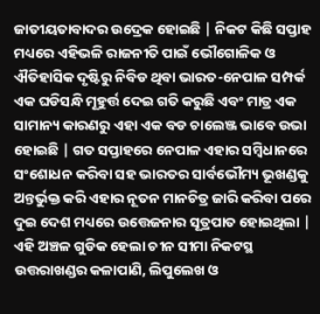ଜାତୀୟତାବାଦର ଉଦ୍ରେକ ହୋଇଛି | ନିକଟ କିଛି ସପ୍ତାହ ମଧ୍ୟରେ ଏହିଭଳି ରାଜନୀତି ପାଇଁ ଭୌଗୋଳିକ ଓ ଐତିହାସିକ ଦୃଷ୍ଟିରୁ ନିବିଡ ଥିବା ଭାରତ-ନେପାଳ ସମ୍ପର୍କ ଏକ ଘଡିସନ୍ଧି ମୂହୁର୍ତ୍ତ ଦେଇ ଗତି କରୁଛି ଏବଂ ମାତ୍ର ଏକ ସାମାନ୍ୟ କାରଣରୁ ଏହା ଏକ ବଡ ଚାଲେଞ୍ଜ ଭାବେ ଉଭା ହୋଇଛି | ଗତ ସପ୍ତାହରେ ନେପାଳ ଏହାର ସମ୍ବିଧାନରେ ସଂଶୋଧନ କରିବା ସହ ଭାରତର ସାର୍ବଭୌମ୍ୟ ଭୂଖଣ୍ଡକୁ ଅନ୍ତର୍ଭୁକ୍ତ କରି ଏହାର ନୂତନ ମାନଚିତ୍ର ଜାରି କରିବା ପରେ ଦୁଇ ଦେଶ ମଧ୍ୟରେ ଉତ୍ତେଜନାର ସୂତ୍ରପାତ ହୋଇଥିଲା | ଏହି ଅଞ୍ଚଳ ଗୁଡିକ ହେଲା ଚୀନ ସୀମା ନିକଟସ୍ଥ ଉତ୍ତରାଖଣ୍ଡର କଳାପାଣି, ଲିପୁଲେଖ ଓ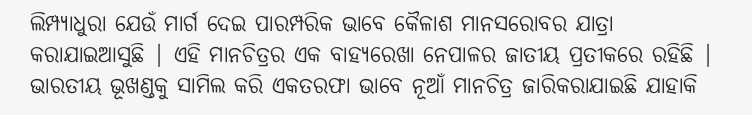ଲିମ୍ପ୍ୟାଧୁରା ଯେଉଁ ମାର୍ଗ ଦେଇ ପାରମ୍ପରିକ ଭାବେ କୈଳାଶ ମାନସରୋବର ଯାତ୍ରା କରାଯାଇଆସୁଛି | ଏହି ମାନଚିତ୍ରର ଏକ ବାହ୍ୟରେଖା ନେପାଳର ଜାତୀୟ ପ୍ରତୀକରେ ରହିଛି | ଭାରତୀୟ ଭୂଖଣ୍ଡକୁ ସାମିଲ କରି ଏକତରଫା ଭାବେ ନୂଆଁ ମାନଚିତ୍ର ଜାରିକରାଯାଇଛି ଯାହାକି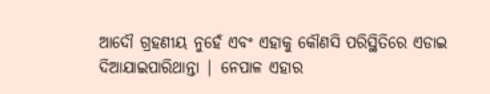ଆଦୌ ଗ୍ରହଣୀୟ ନୁହେଁ ଏବଂ ଏହାକୁ କୌଣସି ପରିସ୍ଥିତିରେ ଏଡାଇ ଦିଆଯାଇପାରିଥାନ୍ତା | ନେପାଳ ଏହାର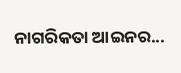ନାଗରିକତା ଆଇନର...